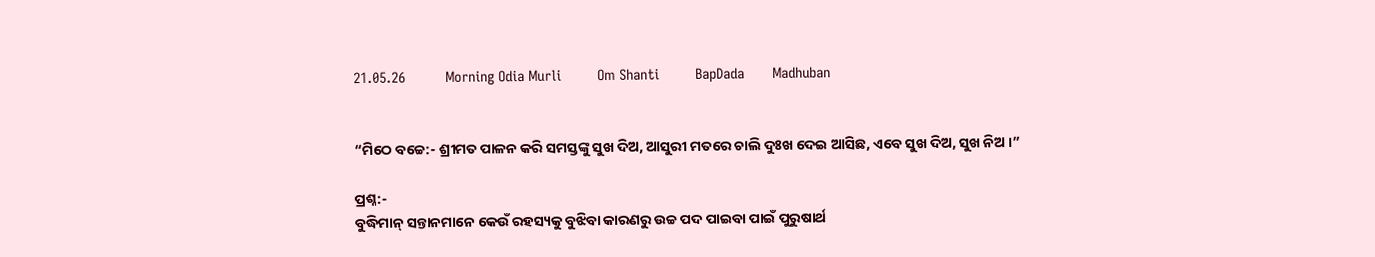21.05.26          Morning Odia Murli         Om Shanti         BapDada       Madhuban


“ମିଠେ ବଚ୍ଚେ:- ଶ୍ରୀମତ ପାଳନ କରି ସମସ୍ତଙ୍କୁ ସୁଖ ଦିଅ, ଆସୁରୀ ମତରେ ଚାଲି ଦୁଃଖ ଦେଇ ଆସିଛ, ଏବେ ସୁଖ ଦିଅ, ସୁଖ ନିଅ ।”

ପ୍ରଶ୍ନ:-
ବୁଦ୍ଧିମାନ୍ ସନ୍ତାନମାନେ କେଉଁ ରହସ୍ୟକୁ ବୁଝିବା କାରଣରୁ ଉଚ୍ଚ ପଦ ପାଇବା ପାଇଁ ପୁରୁଷାର୍ଥ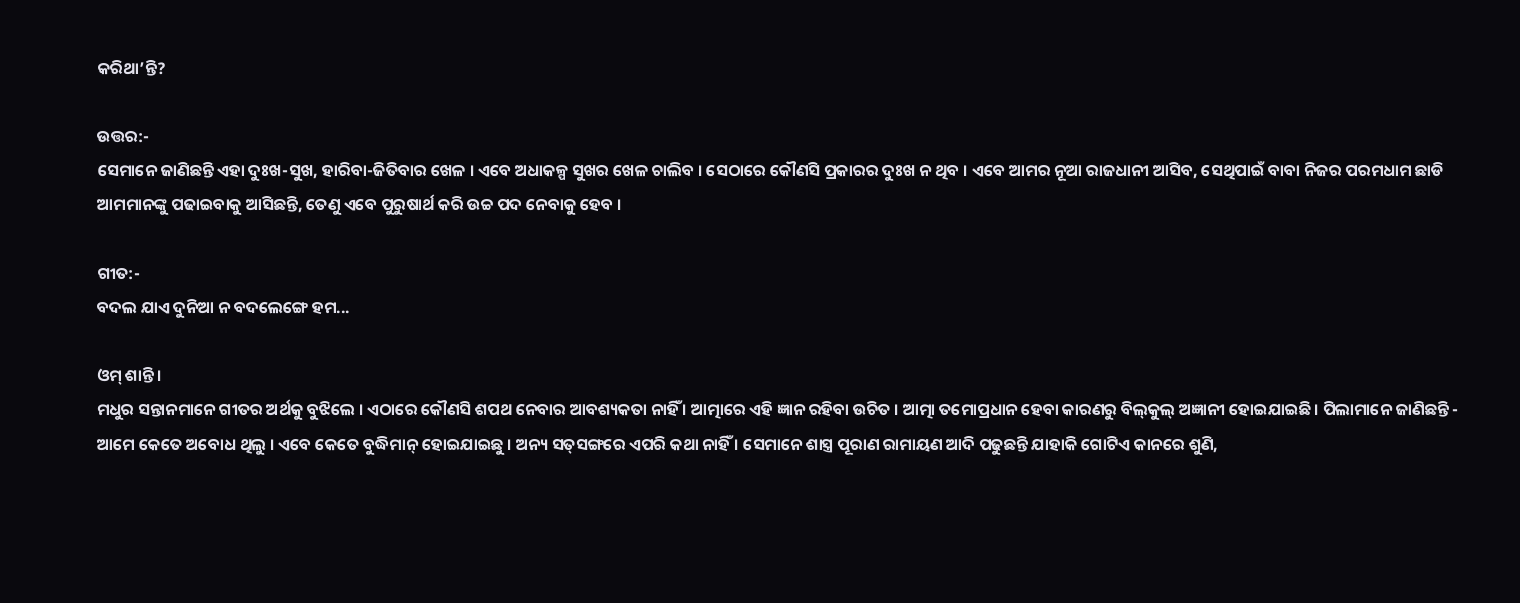କରିଥା’ନ୍ତି?

ଉତ୍ତର:-
ସେମାନେ ଜାଣିଛନ୍ତି ଏହା ଦୁଃଖ-ସୁଖ, ହାରିବା-ଜିତିବାର ଖେଳ । ଏବେ ଅଧାକଳ୍ପ ସୁଖର ଖେଳ ଚାଲିବ । ସେଠାରେ କୌଣସି ପ୍ରକାରର ଦୁଃଖ ନ ଥିବ । ଏବେ ଆମର ନୂଆ ରାଜଧାନୀ ଆସିବ, ସେଥିପାଇଁ ବାବା ନିଜର ପରମଧାମ ଛାଡି ଆମମାନଙ୍କୁ ପଢାଇବାକୁ ଆସିଛନ୍ତି, ତେଣୁ ଏବେ ପୁରୁଷାର୍ଥ କରି ଉଚ୍ଚ ପଦ ନେବାକୁ ହେବ ।

ଗୀତ:-
ବଦଲ ଯାଏ ଦୁନିଆ ନ ବଦଲେଙ୍ଗେ ହମ...

ଓମ୍ ଶାନ୍ତି ।
ମଧୁର ସନ୍ତାନମାନେ ଗୀତର ଅର୍ଥକୁ ବୁଝିଲେ । ଏଠାରେ କୌଣସି ଶପଥ ନେବାର ଆବଶ୍ୟକତା ନାହିଁ । ଆତ୍ମାରେ ଏହି ଜ୍ଞାନ ରହିବା ଉଚିତ । ଆତ୍ମା ତମୋପ୍ରଧାନ ହେବା କାରଣରୁ ବିଲ୍‌କୁଲ୍ ଅଜ୍ଞାନୀ ହୋଇଯାଇଛି । ପିଲାମାନେ ଜାଣିଛନ୍ତି - ଆମେ କେତେ ଅବୋଧ ଥିଲୁ । ଏବେ କେତେ ବୁଦ୍ଧିମାନ୍ ହୋଇଯାଇଛୁ । ଅନ୍ୟ ସତ୍‌ସଙ୍ଗରେ ଏପରି କଥା ନାହିଁ । ସେମାନେ ଶାସ୍ତ୍ର ପୂରାଣ ରାମାୟଣ ଆଦି ପଢୁଛନ୍ତି ଯାହାକି ଗୋଟିଏ କାନରେ ଶୁଣି,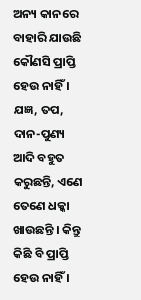ଅନ୍ୟ କାନରେ ବାହାରି ଯାଉଛି କୌଣସି ପ୍ରାପ୍ତି ହେଉ ନାହିଁ । ଯଜ୍ଞ, ତପ, ଦାନ-ପୁଣ୍ୟ ଆଦି ବହୁତ କରୁଛନ୍ତି, ଏଣେ ତେଣେ ଧକ୍କା ଖାଉଛନ୍ତି । କିନ୍ତୁ କିଛି ବି ପ୍ରାପ୍ତି ହେଉ ନାହିଁ ।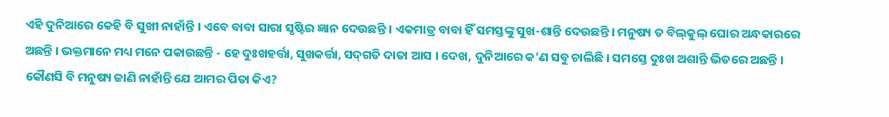ଏହି ଦୁନିଆରେ କେହି ବି ସୁଖୀ ନାହାଁନ୍ତି । ଏବେ ବାବା ସାରା ସୃଷ୍ଟିର ଜ୍ଞାନ ଦେଉଛନ୍ତି । ଏକମାତ୍ର ବାବା ହିଁ ସମସ୍ତଙ୍କୁ ସୁଖ-ଶାନ୍ତି ଦେଉଛନ୍ତି । ମନୁଷ୍ୟ ତ ବିଲ୍‌କୁଲ୍ ଘୋର ଅନ୍ଧକାରରେ ଅଛନ୍ତି । ଭକ୍ତମାନେ ମଧ୍ୟ ମନେ ପକାଉଛନ୍ତି - ହେ ଦୁଃଖହର୍ତ୍ତା, ସୁଖକର୍ତ୍ତା, ସଦ୍‌ଗତି ଦାତା ଆସ । ଦେଖ, ଦୁନିଆରେ କ’ଣ ସବୁ ଚାଲିଛି । ସମସ୍ତେ ଦୁଃଖ ଅଶାନ୍ତି ଭିତରେ ଅଛନ୍ତି । କୌଣସି ବି ମନୁଷ୍ୟ ଜାଣି ନାହାଁନ୍ତି ଯେ ଆମର ପିତା କିଏ?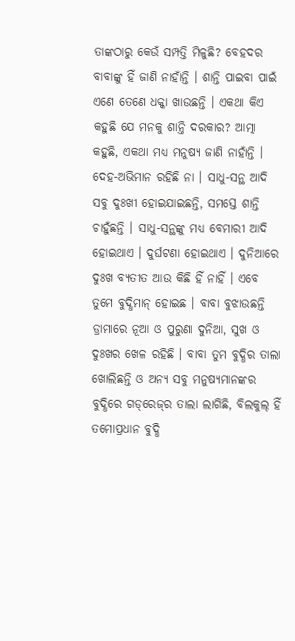ତାଙ୍କଠାରୁ କେଉଁ ସମ୍ପତ୍ତି ମିଳୁଛି? ବେହଦର ବାବାଙ୍କୁ ହିଁ ଜାଣି ନାହାଁନ୍ତି । ଶାନ୍ତି ପାଇବା ପାଇଁ ଏଣେ ତେଣେ ଧକ୍କା ଖାଉଛନ୍ତି । ଏକଥା କିଏ କହୁଛି ଯେ ମନକୁ ଶାନ୍ତି ଦରକାର? ଆତ୍ମା କହୁଛି, ଏକଥା ମଧ୍ୟ ମନୁଷ୍ୟ ଜାଣି ନାହାଁନ୍ତି । ଦେହ-ଅଭିମାନ ରହିଛି ନା । ସାଧୁ-ସନ୍ଥ ଆଦି ସବୁ ଦୁଃଖୀ ହୋଇଯାଇଛନ୍ତି, ସମସ୍ତେ ଶାନ୍ତି ଚାହୁଁଛନ୍ତି । ସାଧୁ-ସନ୍ଥଙ୍କୁ ମଧ୍ୟ ବେମାରୀ ଆଦି ହୋଇଥାଏ । ଦୁର୍ଘଟଣା ହୋଇଥାଏ । ଦୁନିଆରେ ଦୁଃଖ ବ୍ୟତୀତ ଆଉ କିଛି ହିଁ ନାହିଁ । ଏବେ ତୁମେ ବୁଦ୍ଧିମାନ୍ ହୋଇଛ । ବାବା ବୁଝାଉଛନ୍ତି ଡ୍ରାମାରେ ନୂଆ ଓ ପୁରୁଣା ଦୁନିଆ, ସୁଖ ଓ ଦୁଃଖର ଖେଳ ରହିଛି । ବାବା ତୁମ ବୁଦ୍ଧିର ତାଲା ଖୋଲିଛନ୍ତି ଓ ଅନ୍ୟ ସବୁ ମନୁଷ୍ୟମାନଙ୍କର ବୁଦ୍ଧିରେ ଗଡ୍‌ରେଜ୍‌ର ତାଲା ଲାଗିଛି, ବିଲକୁଲ୍ ହିଁ ତମୋପ୍ରଧାନ ବୁଦ୍ଧି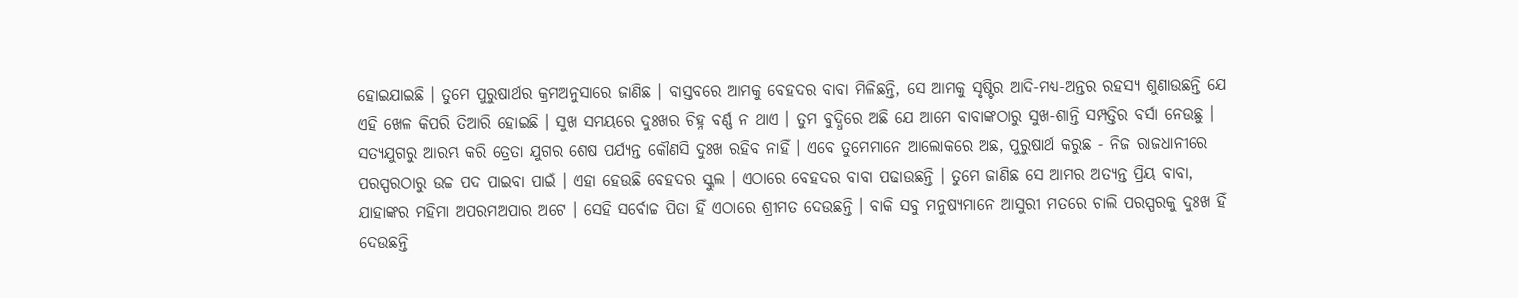ହୋଇଯାଇଛି । ତୁମେ ପୁରୁଷାର୍ଥର କ୍ରମଅନୁସାରେ ଜାଣିଛ । ବାସ୍ତବରେ ଆମକୁ ବେହଦର ବାବା ମିଳିଛନ୍ତି, ସେ ଆମକୁ ସୃଷ୍ଟିର ଆଦି-ମଧ୍ୟ-ଅନ୍ତର ରହସ୍ୟ ଶୁଣାଉଛନ୍ତି ଯେ ଏହି ଖେଳ କିପରି ତିଆରି ହୋଇଛି । ସୁଖ ସମୟରେ ଦୁଃଖର ଚିହ୍ନ ବର୍ଣ୍ଣ ନ ଥାଏ । ତୁମ ବୁଦ୍ଧିରେ ଅଛି ଯେ ଆମେ ବାବାଙ୍କଠାରୁ ସୁଖ-ଶାନ୍ତି ସମ୍ପତ୍ତିର ବର୍ସା ନେଉଛୁ । ସତ୍ୟଯୁଗରୁ ଆରମ୍ଭ କରି ତ୍ରେତା ଯୁଗର ଶେଷ ପର୍ଯ୍ୟନ୍ତ କୌଣସି ଦୁଃଖ ରହିବ ନାହିଁ । ଏବେ ତୁମେମାନେ ଆଲୋକରେ ଅଛ, ପୁରୁଷାର୍ଥ କରୁଛ - ନିଜ ରାଜଧାନୀରେ ପରସ୍ପରଠାରୁ ଉଚ୍ଚ ପଦ ପାଇବା ପାଇଁ । ଏହା ହେଉଛି ବେହଦର ସ୍କୁଲ । ଏଠାରେ ବେହଦର ବାବା ପଢାଉଛନ୍ତି । ତୁମେ ଜାଣିଛ ସେ ଆମର ଅତ୍ୟନ୍ତ ପ୍ରିୟ ବାବା, ଯାହାଙ୍କର ମହିମା ଅପରମଅପାର ଅଟେ । ସେହି ସର୍ବୋଚ୍ଚ ପିତା ହିଁ ଏଠାରେ ଶ୍ରୀମତ ଦେଉଛନ୍ତି । ବାକି ସବୁ ମନୁଷ୍ୟମାନେ ଆସୁରୀ ମତରେ ଚାଲି ପରସ୍ପରକୁ ଦୁଃଖ ହିଁ ଦେଉଛନ୍ତି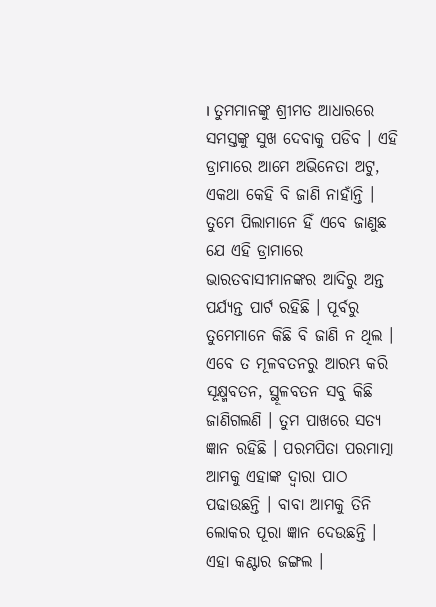। ତୁମମାନଙ୍କୁ ଶ୍ରୀମତ ଆଧାରରେ ସମସ୍ତଙ୍କୁ ସୁଖ ଦେବାକୁ ପଡିବ । ଏହି ଡ୍ରାମାରେ ଆମେ ଅଭିନେତା ଅଟୁ, ଏକଥା କେହି ବି ଜାଣି ନାହାଁନ୍ତି । ତୁମେ ପିଲାମାନେ ହିଁ ଏବେ ଜାଣୁଛ ଯେ ଏହି ଡ୍ରାମାରେ ଭାରତବାସୀମାନଙ୍କର ଆଦିରୁ ଅନ୍ତ ପର୍ଯ୍ୟନ୍ତ ପାର୍ଟ ରହିଛି । ପୂର୍ବରୁ ତୁମେମାନେ କିଛି ବି ଜାଣି ନ ଥିଲ । ଏବେ ତ ମୂଳବତନରୁ ଆରମ୍ଭ କରି ସୂକ୍ଷ୍ମବତନ, ସ୍ଥୂଳବତନ ସବୁ କିଛି ଜାଣିଗଲଣି । ତୁମ ପାଖରେ ସତ୍ୟ ଜ୍ଞାନ ରହିଛି । ପରମପିତା ପରମାତ୍ମା ଆମକୁ ଏହାଙ୍କ ଦ୍ୱାରା ପାଠ ପଢାଉଛନ୍ତି । ବାବା ଆମକୁ ତିନି ଲୋକର ପୂରା ଜ୍ଞାନ ଦେଉଛନ୍ତି । ଏହା କଣ୍ଟାର ଜଙ୍ଗଲ ।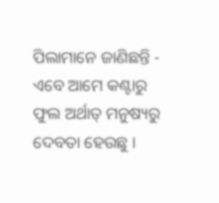ପିଲାମାନେ ଜାଣିଛନ୍ତି - ଏବେ ଆମେ କଣ୍ଟାରୁ ଫୁଲ ଅର୍ଥାତ୍ ମନୁଷ୍ୟରୁ ଦେବତା ହେଉଛୁ ।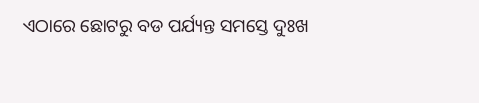ଏଠାରେ ଛୋଟରୁ ବଡ ପର୍ଯ୍ୟନ୍ତ ସମସ୍ତେ ଦୁଃଖ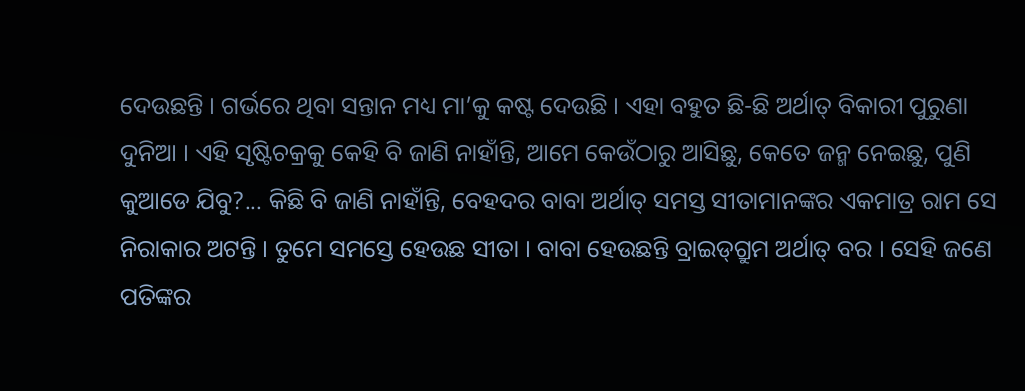ଦେଉଛନ୍ତି । ଗର୍ଭରେ ଥିବା ସନ୍ତାନ ମଧ୍ୟ ମା’କୁ କଷ୍ଟ ଦେଉଛି । ଏହା ବହୁତ ଛି-ଛି ଅର୍ଥାତ୍ ବିକାରୀ ପୁରୁଣା ଦୁନିଆ । ଏହି ସୃଷ୍ଟିଚକ୍ରକୁ କେହି ବି ଜାଣି ନାହାଁନ୍ତି, ଆମେ କେଉଁଠାରୁ ଆସିଛୁ, କେତେ ଜନ୍ମ ନେଇଛୁ, ପୁଣି କୁଆଡେ ଯିବୁ?... କିଛି ବି ଜାଣି ନାହାଁନ୍ତି, ବେହଦର ବାବା ଅର୍ଥାତ୍ ସମସ୍ତ ସୀତାମାନଙ୍କର ଏକମାତ୍ର ରାମ ସେ ନିରାକାର ଅଟନ୍ତି । ତୁମେ ସମସ୍ତେ ହେଉଛ ସୀତା । ବାବା ହେଉଛନ୍ତି ବ୍ରାଇଡ୍‌ଗ୍ରୁମ ଅର୍ଥାତ୍ ବର । ସେହି ଜଣେ ପତିଙ୍କର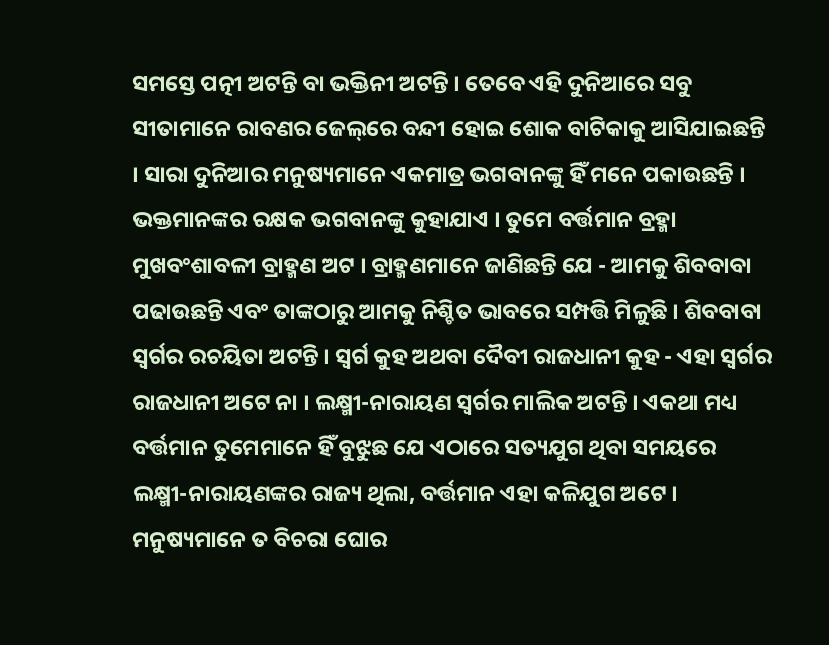ସମସ୍ତେ ପତ୍ନୀ ଅଟନ୍ତି ବା ଭକ୍ତିନୀ ଅଟନ୍ତି । ତେବେ ଏହି ଦୁନିଆରେ ସବୁ ସୀତାମାନେ ରାବଣର ଜେଲ୍‌ରେ ବନ୍ଦୀ ହୋଇ ଶୋକ ବାଟିକାକୁ ଆସିଯାଇଛନ୍ତି । ସାରା ଦୁନିଆର ମନୁଷ୍ୟମାନେ ଏକମାତ୍ର ଭଗବାନଙ୍କୁ ହିଁ ମନେ ପକାଉଛନ୍ତି । ଭକ୍ତମାନଙ୍କର ରକ୍ଷକ ଭଗବାନଙ୍କୁ କୁହାଯାଏ । ତୁମେ ବର୍ତ୍ତମାନ ବ୍ରହ୍ମା ମୁଖବଂଶାବଳୀ ବ୍ରାହ୍ମଣ ଅଟ । ବ୍ରାହ୍ମଣମାନେ ଜାଣିଛନ୍ତି ଯେ - ଆମକୁ ଶିବବାବା ପଢାଉଛନ୍ତି ଏବଂ ତାଙ୍କଠାରୁ ଆମକୁ ନିଶ୍ଚିତ ଭାବରେ ସମ୍ପତ୍ତି ମିଳୁଛି । ଶିବବାବା ସ୍ୱର୍ଗର ରଚୟିତା ଅଟନ୍ତି । ସ୍ୱର୍ଗ କୁହ ଅଥବା ଦୈବୀ ରାଜଧାନୀ କୁହ - ଏହା ସ୍ୱର୍ଗର ରାଜଧାନୀ ଅଟେ ନା । ଲକ୍ଷ୍ମୀ-ନାରାୟଣ ସ୍ୱର୍ଗର ମାଲିକ ଅଟନ୍ତି । ଏକଥା ମଧ୍ୟ ବର୍ତ୍ତମାନ ତୁମେମାନେ ହିଁ ବୁଝୁଛ ଯେ ଏଠାରେ ସତ୍ୟଯୁଗ ଥିବା ସମୟରେ ଲକ୍ଷ୍ମୀ-ନାରାୟଣଙ୍କର ରାଜ୍ୟ ଥିଲା, ବର୍ତ୍ତମାନ ଏହା କଳିଯୁଗ ଅଟେ । ମନୁଷ୍ୟମାନେ ତ ବିଚରା ଘୋର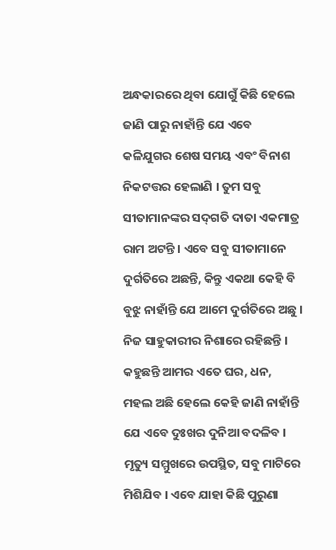ଅନ୍ଧକାରରେ ଥିବା ଯୋଗୁଁ କିଛି ହେଲେ ଜାଣି ପାରୁ ନାହାଁନ୍ତି ଯେ ଏବେ କଳିଯୁଗର ଶେଷ ସମୟ ଏବଂ ବିନାଶ ନିକଟତ୍ତର ହେଲାଣି । ତୁମ ସବୁ ସୀତାମାନଙ୍କର ସଦ୍‌ଗତି ଦାତା ଏକମାତ୍ର ରାମ ଅଟନ୍ତି । ଏବେ ସବୁ ସୀତାମାନେ ଦୁର୍ଗତିରେ ଅଛନ୍ତି, କିନ୍ତୁ ଏକଥା କେହି ବି ବୁଝୁ ନାହାଁନ୍ତି ଯେ ଆମେ ଦୁର୍ଗତିରେ ଅଛୁ । ନିଜ ସାହୁକାରୀର ନିଶାରେ ରହିଛନ୍ତି । କହୁଛନ୍ତି ଆମର ଏତେ ଘର, ଧନ, ମହଲ ଅଛି ହେଲେ କେହି ଜାଣି ନାହାଁନ୍ତି ଯେ ଏବେ ଦୁଃଖର ଦୁନିଆ ବଦଳିବ । ମୃତ୍ୟୁ ସମ୍ମୁଖରେ ଉପସ୍ଥିତ, ସବୁ ମାଟିରେ ମିଶିଯିବ । ଏବେ ଯାହା କିଛି ପୁରୁଣା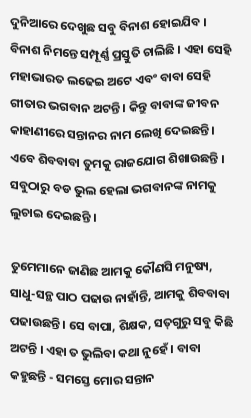ଦୁନିଆରେ ଦେଖୁଛ ସବୁ ବିନାଶ ହୋଇଯିବ । ବିନାଶ ନିମନ୍ତେ ସମ୍ପୂର୍ଣ୍ଣ ପ୍ରସ୍ତୁତି ଚାଲିଛି । ଏହା ସେହି ମହାଭାରତ ଲଢେଇ ଅଟେ ଏବଂ ବାବା ସେହି ଗୀତାର ଭଗବାନ ଅଟନ୍ତି । କିନ୍ତୁ ବାବାଙ୍କ ଜୀବନ କାହାଣୀରେ ସନ୍ତାନର ନାମ ଲେଖି ଦେଇଛନ୍ତି । ଏବେ ଶିବବାବା ତୁମକୁ ରାଜଯୋଗ ଶିଖାଉଛନ୍ତି । ସବୁଠାରୁ ବଡ ଭୁଲ ହେଲା ଭଗବାନଙ୍କ ନାମକୁ ଲୁଚାଇ ଦେଇଛନ୍ତି ।

ତୁମେମାନେ ଜାଣିଛ ଆମକୁ କୌଣସି ମନୁଷ୍ୟ, ସାଧୁ-ସନ୍ଥ ପାଠ ପଢାଉ ନାହାଁନ୍ତି, ଆମକୁ ଶିବବାବା ପଢାଉଛନ୍ତି । ସେ ବାପା, ଶିକ୍ଷକ, ସତ୍‌ଗୁରୁ ସବୁ କିଛି ଅଟନ୍ତି । ଏହା ତ ଭୁଲିବା କଥା ନୁହେଁ । ବାବା କହୁଛନ୍ତି - ସମସ୍ତେ ମୋର ସନ୍ତାନ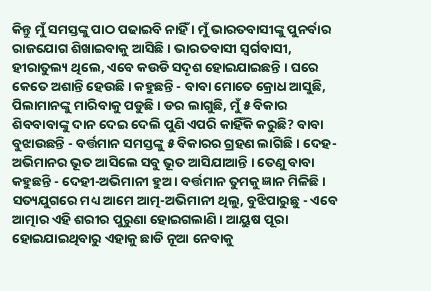କିନ୍ତୁ ମୁଁ ସମସ୍ତଙ୍କୁ ପାଠ ପଢାଇବି ନାହିଁ । ମୁଁ ଭାରତବାସୀଙ୍କୁ ପୁନର୍ବାର ରାଜଯୋଗ ଶିଖାଇବାକୁ ଆସିଛି । ଭାରତବାସୀ ସ୍ୱର୍ଗବାସୀ, ହୀରାତୁଲ୍ୟ ଥିଲେ, ଏବେ କଉଡି ସଦୃଶ ହୋଇଯାଇଛନ୍ତି । ଘରେ କେତେ ଅଶାନ୍ତି ହେଉଛି । କହୁଛନ୍ତି - ବାବା ମୋତେ କ୍ରୋଧ ଆସୁଛି, ପିଲାମାନଙ୍କୁ ମାରିବାକୁ ପଡୁଛି । ଡର ଲାଗୁଛି, ମୁଁ ୫ ବିକାର ଶିବବାବାଙ୍କୁ ଦାନ ଦେଇ ଦେଲି ପୁଣି ଏପରି କାହିଁକି କରୁଛି? ବାବା ବୁଝାଉଛନ୍ତି - ବର୍ତ୍ତମାନ ସମସ୍ତଙ୍କୁ ୫ ବିକାରର ଗ୍ରହଣ ଲାଗିଛି । ଦେହ-ଅଭିମାନର ଭୂତ ଆସିଲେ ସବୁ ଭୂତ ଆସିଯାଆନ୍ତି । ତେଣୁ ବାବା କହୁଛନ୍ତି - ଦେହୀ-ଅଭିମାନୀ ହୁଅ । ବର୍ତ୍ତମାନ ତୁମକୁ ଜ୍ଞାନ ମିଳିଛି । ସତ୍ୟଯୁଗରେ ମଧ୍ୟ ଆମେ ଆତ୍ମ-ଅଭିମାନୀ ଥିଲୁ, ବୁଝିପାରୁଛୁ - ଏବେ ଆତ୍ମାର ଏହି ଶରୀର ପୁରୁଣା ହୋଇଗଲାଣି । ଆୟୁଷ ପୂରା ହୋଇଯାଇଥିବାରୁ ଏହାକୁ ଛାଡି ନୂଆ ନେବାକୁ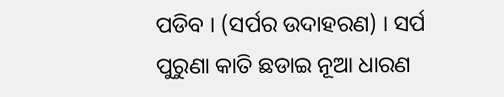ପଡିବ । (ସର୍ପର ଉଦାହରଣ) । ସର୍ପ ପୁରୁଣା କାତି ଛଡାଇ ନୂଆ ଧାରଣ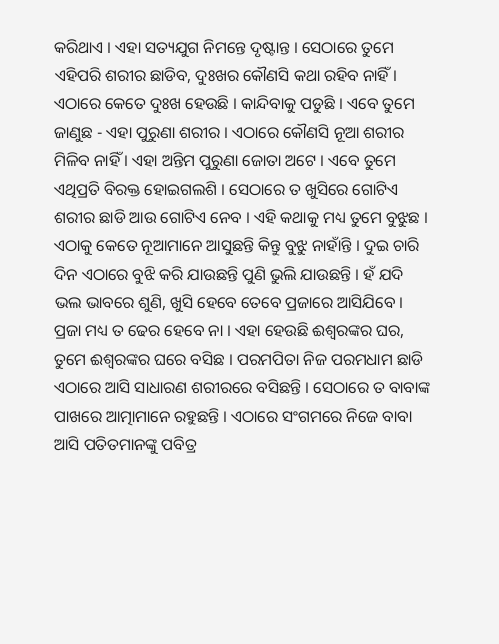କରିଥାଏ । ଏହା ସତ୍ୟଯୁଗ ନିମନ୍ତେ ଦୃଷ୍ଟାନ୍ତ । ସେଠାରେ ତୁମେ ଏହିପରି ଶରୀର ଛାଡିବ, ଦୁଃଖର କୌଣସି କଥା ରହିବ ନାହିଁ । ଏଠାରେ କେତେ ଦୁଃଖ ହେଉଛି । କାନ୍ଦିବାକୁ ପଡୁଛି । ଏବେ ତୁମେ ଜାଣୁଛ - ଏହା ପୁରୁଣା ଶରୀର । ଏଠାରେ କୌଣସି ନୂଆ ଶରୀର ମିଳିବ ନାହିଁ । ଏହା ଅନ୍ତିମ ପୁରୁଣା ଜୋତା ଅଟେ । ଏବେ ତୁମେ ଏଥିପ୍ରତି ବିରକ୍ତ ହୋଇଗଲଶି । ସେଠାରେ ତ ଖୁସିରେ ଗୋଟିଏ ଶରୀର ଛାଡି ଆଉ ଗୋଟିଏ ନେବ । ଏହି କଥାକୁ ମଧ୍ୟ ତୁମେ ବୁଝୁଛ । ଏଠାକୁ କେତେ ନୂଆମାନେ ଆସୁଛନ୍ତି କିନ୍ତୁ ବୁଝୁ ନାହାଁନ୍ତି । ଦୁଇ ଚାରି ଦିନ ଏଠାରେ ବୁଝି କରି ଯାଉଛନ୍ତି ପୁଣି ଭୁଲି ଯାଉଛନ୍ତି । ହଁ ଯଦି ଭଲ ଭାବରେ ଶୁଣି, ଖୁସି ହେବେ ତେବେ ପ୍ରଜାରେ ଆସିଯିବେ । ପ୍ରଜା ମଧ୍ୟ ତ ଢେର ହେବେ ନା । ଏହା ହେଉଛି ଈଶ୍ୱରଙ୍କର ଘର, ତୁମେ ଈଶ୍ୱରଙ୍କର ଘରେ ବସିଛ । ପରମପିତା ନିଜ ପରମଧାମ ଛାଡି ଏଠାରେ ଆସି ସାଧାରଣ ଶରୀରରେ ବସିଛନ୍ତି । ସେଠାରେ ତ ବାବାଙ୍କ ପାଖରେ ଆତ୍ମାମାନେ ରହୁଛନ୍ତି । ଏଠାରେ ସଂଗମରେ ନିଜେ ବାବା ଆସି ପତିତମାନଙ୍କୁ ପବିତ୍ର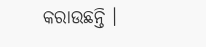କରାଉଛନ୍ତି ।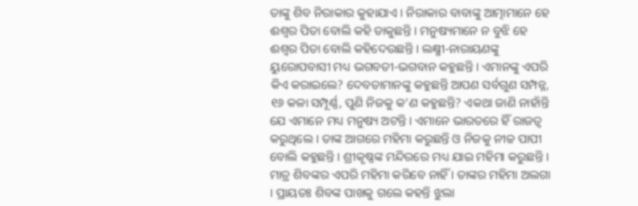ତାଙ୍କୁ ଶିବ ନିରାକାର କୁହାଯାଏ । ନିରାକାର ବାବାଙ୍କୁ ଆତ୍ମାମାନେ ହେ ଈଶ୍ୱର ପିତା ବୋଲି କହି ଡାକୁଛନ୍ତି । ମନୁଷ୍ୟମାନେ ନ ବୁଝି ହେ ଈଶ୍ୱର ପିତା ବୋଲି କହିଦେଉଛନ୍ତି । ଲକ୍ଷ୍ମୀ-ନାରାୟଣଙ୍କୁ ୟୁରୋପବାସୀ ମଧ୍ୟ ଭଗବତୀ-ଭଗବାନ କହୁଛନ୍ତି । ଏମାନଙ୍କୁ ଏପରି କିଏ କରାଇଲେ? ଦେବତାମାନଙ୍କୁ କହୁଛନ୍ତି ଆପଣ ସର୍ବଗୁଣ ସମ୍ପନ୍ନ, ୧୬ କଳା ସମ୍ପୂର୍ଣ୍ଣ, ପୁଣି ନିଜକୁ କ’ଣ କହୁଛନ୍ତି? ଏକଥା ଜାଣି ନାହାଁନ୍ତି ଯେ ଏମାନେ ମଧ୍ୟ ମନୁଷ୍ୟ ଅଟନ୍ତି । ଏମାନେ ଭାରତରେ ହିଁ ରାଜତ୍ୱ କରୁଥିଲେ । ତାଙ୍କ ଆଗରେ ମହିମା କରୁଛନ୍ତି ଓ ନିଜକୁ ନୀଚ୍ଚ ପାପୀ ବୋଲି କହୁଛନ୍ତି । ଶ୍ରୀକୃଷ୍ଣଙ୍କ ମନ୍ଦିରରେ ମଧ୍ୟ ଯାଇ ମହିମା କରୁଛନ୍ତି । ମାତ୍ର ଶିବଙ୍କର ଏପରି ମହିମା କରିବେ ନାହିଁ । ତାଙ୍କର ମହିମା ଅଲଗା । ପ୍ରାୟତଃ ଶିବଙ୍କ ପାଖକୁ ଗଲେ କହନ୍ତି ଝୁଲା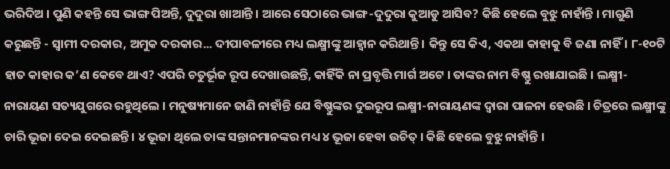ଭରିଦିଅ । ପୁଣି କହନ୍ତି ସେ ଭାଙ୍ଗ ପିଅନ୍ତି, ଦୁଦୁରା ଖାଆନ୍ତି । ଆରେ ସେଠାରେ ଭାଙ୍ଗ-ଦୁଦୁରା କୁଆଡୁ ଆସିବ? କିଛି ହେଲେ ବୁଝୁ ନାହାଁନ୍ତି । ମାଗୁଣି କରୁଛନ୍ତି - ସ୍ୱାମୀ ଦରକାର, ଅମୁକ ଦରକାର... ଦୀପାବଳୀରେ ମଧ୍ୟ ଲକ୍ଷ୍ମୀଙ୍କୁ ଆହ୍ୱାନ କରିଥାନ୍ତି । କିନ୍ତୁ ସେ କିଏ, ଏକଥା କାହାକୁ ବି ଜଣା ନାହିଁ । ୮-୧୦ଟି ହାତ କାହାର କ’ଣ କେବେ ଥାଏ? ଏପରି ଚତୁର୍ଭୂଜ ରୂପ ଦେଖାଉଛନ୍ତି, କାହିଁକି ନା ପ୍ରବୃତ୍ତି ମାର୍ଗ ଅଟେ । ତାଙ୍କର ନାମ ବିଷ୍ଣୁ ରଖାଯାଇଛି । ଲକ୍ଷ୍ମୀ-ନାରାୟଣ ସତ୍ୟଯୁଗରେ ରହୁଥିଲେ । ମନୁଷ୍ୟମାନେ ଜାଣି ନାହାଁନ୍ତି ଯେ ବିଷ୍ଣୁଙ୍କର ଦୁଇରୂପ ଲକ୍ଷ୍ମୀ-ନାରାୟଣଙ୍କ ଦ୍ୱାରା ପାଳନା ହେଉଛି । ଚିତ୍ରରେ ଲକ୍ଷ୍ମୀଙ୍କୁ ଚାରି ଭୂଜା ଦେଇ ଦେଇଛନ୍ତି । ୪ ଭୂଜା ଥିଲେ ତାଙ୍କ ସନ୍ତାନମାନଙ୍କର ମଧ୍ୟ ୪ ଭୂଜା ହେବା ଉଚିତ୍ । କିଛି ହେଲେ ବୁଝୁ ନାହାଁନ୍ତି ।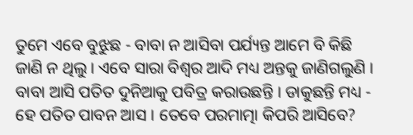ତୁମେ ଏବେ ବୁଝୁଛ - ବାବା ନ ଆସିବା ପର୍ଯ୍ୟନ୍ତ ଆମେ ବି କିଛି ଜାଣି ନ ଥିଲୁ । ଏବେ ସାରା ବିଶ୍ୱର ଆଦି ମଧ୍ୟ ଅନ୍ତକୁ ଜାଣିଗଲୁଣି । ବାବା ଆସି ପତିତ ଦୁନିଆକୁ ପବିତ୍ର କରାଉଛନ୍ତି । ଡାକୁଛନ୍ତି ମଧ୍ୟ - ହେ ପତିତ ପାବନ ଆସ । ତେବେ ପରମାତ୍ମା କିପରି ଆସିବେ?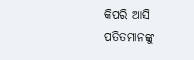କିପରି ଆସି ପତିତମାନଙ୍କୁ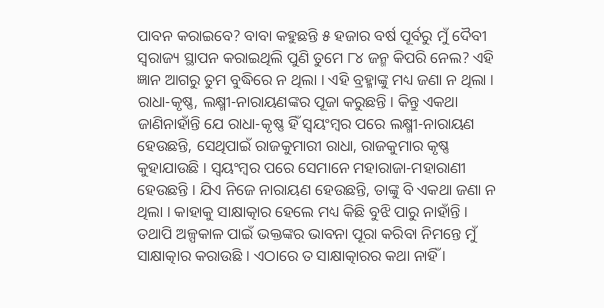ପାବନ କରାଇବେ? ବାବା କହୁଛନ୍ତି ୫ ହଜାର ବର୍ଷ ପୂର୍ବରୁ ମୁଁ ଦୈବୀ ସ୍ୱରାଜ୍ୟ ସ୍ଥାପନ କରାଇଥିଲି ପୁଣି ତୁମେ ୮୪ ଜନ୍ମ କିପରି ନେଲ? ଏହି ଜ୍ଞାନ ଆଗରୁ ତୁମ ବୁଦ୍ଧିରେ ନ ଥିଲା । ଏହି ବ୍ରହ୍ମାଙ୍କୁ ମଧ୍ୟ ଜଣା ନ ଥିଲା । ରାଧା-କୃଷ୍ଣ, ଲକ୍ଷ୍ମୀ-ନାରାୟଣଙ୍କର ପୂଜା କରୁଛନ୍ତି । କିନ୍ତୁ ଏକଥା ଜାଣିନାହାଁନ୍ତି ଯେ ରାଧା-କୃଷ୍ଣ ହିଁ ସ୍ୱୟଂମ୍ବର ପରେ ଲକ୍ଷ୍ମୀ-ନାରାୟଣ ହେଉଛନ୍ତି, ସେଥିପାଇଁ ରାଜକୁମାରୀ ରାଧା, ରାଜକୁମାର କୃଷ୍ଣ କୁହାଯାଉଛି । ସ୍ୱୟଂମ୍ବର ପରେ ସେମାନେ ମହାରାଜା-ମହାରାଣୀ ହେଉଛନ୍ତି । ଯିଏ ନିଜେ ନାରାୟଣ ହେଉଛନ୍ତି, ତାଙ୍କୁ ବି ଏକଥା ଜଣା ନ ଥିଲା । କାହାକୁ ସାକ୍ଷାତ୍କାର ହେଲେ ମଧ୍ୟ କିଛି ବୁଝି ପାରୁ ନାହାଁନ୍ତି । ତଥାପି ଅଳ୍ପକାଳ ପାଇଁ ଭକ୍ତଙ୍କର ଭାବନା ପୂରା କରିବା ନିମନ୍ତେ ମୁଁ ସାକ୍ଷାତ୍କାର କରାଉଛି । ଏଠାରେ ତ ସାକ୍ଷାତ୍କାରର କଥା ନାହିଁ ।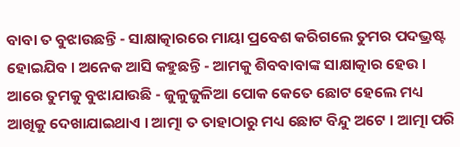ବାବା ତ ବୁଝାଉଛନ୍ତି - ସାକ୍ଷାତ୍କାରରେ ମାୟା ପ୍ରବେଶ କରିଗଲେ ତୁମର ପଦଭ୍ରଷ୍ଟ ହୋଇଯିବ । ଅନେକ ଆସି କହୁଛନ୍ତି - ଆମକୁ ଶିବବାବାଙ୍କ ସାକ୍ଷାତ୍କାର ହେଉ । ଆରେ ତୁମକୁ ବୁଝାଯାଉଛି - ଜୁଳୁଜୁଳିଆ ପୋକ କେତେ ଛୋଟ ହେଲେ ମଧ୍ୟ ଆଖିକୁ ଦେଖାଯାଇଥାଏ । ଆତ୍ମା ତ ତାହାଠାରୁ ମଧ୍ୟ ଛୋଟ ବିନ୍ଦୁ ଅଟେ । ଆତ୍ମା ପରି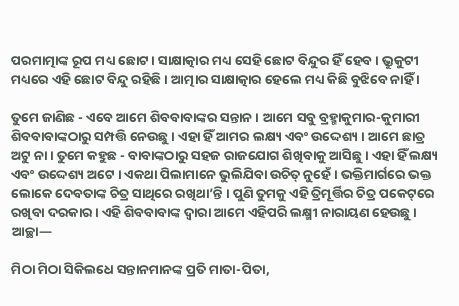ପରମାତ୍ମାଙ୍କ ରୂପ ମଧ୍ୟ ଛୋଟ । ସାକ୍ଷାତ୍କାର ମଧ୍ୟ ସେହି ଛୋଟ ବିନ୍ଦୁର ହିଁ ହେବ । ଭ୍ରୁକୁଟୀ ମଧ୍ୟରେ ଏହି ଛୋଟ ବିନ୍ଦୁ ରହିଛି । ଆତ୍ମାର ସାକ୍ଷାତ୍କାର ହେଲେ ମଧ୍ୟ କିଛି ବୁଝିବେ ନାହିଁ ।

ତୁମେ ଜାଣିଛ - ଏବେ ଆମେ ଶିବବାବାଙ୍କର ସନ୍ତାନ । ଆମେ ସବୁ ବ୍ରହ୍ମାକୁମାର-କୁମାରୀ ଶିବବାବାଙ୍କଠାରୁ ସମ୍ପତ୍ତି ନେଉଛୁ । ଏହା ହିଁ ଆମର ଲକ୍ଷ୍ୟ ଏବଂ ଉଦ୍ଦେଶ୍ୟ । ଆମେ ଛାତ୍ର ଅଟୁ ନା । ତୁମେ କହୁଛ - ବାବାଙ୍କଠାରୁ ସହଜ ରାଜଯୋଗ ଶିଖିବାକୁ ଆସିଛୁ । ଏହା ହିଁ ଲକ୍ଷ୍ୟ ଏବଂ ଉଦ୍ଦେଶ୍ୟ ଅଟେ । ଏକଥା ପିଲାମାନେ ଭୁଲିଯିବା ଉଚିତ୍ ନୁହେଁ । ଭକ୍ତିମାର୍ଗରେ ଭକ୍ତ ଲୋକେ ଦେବତାଙ୍କ ଚିତ୍ର ସାଥିରେ ରଖିଥା’ନ୍ତି । ପୁଣି ତୁମକୁ ଏହି ତ୍ରିମୂର୍ତ୍ତିର ଚିତ୍ର ପକେଟ୍‌ରେ ରଖିବା ଦରକାର । ଏହି ଶିବବାବାଙ୍କ ଦ୍ୱାରା ଆମେ ଏହିପରି ଲକ୍ଷ୍ମୀ ନାରାୟଣ ହେଉଛୁ । ଆଚ୍ଛା—

ମିଠା ମିଠା ସିକିଲଧେ ସନ୍ତାନମାନଙ୍କ ପ୍ରତି ମାତା-ପିତା,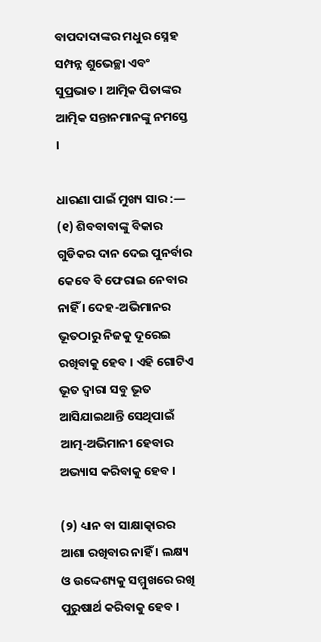ବାପଦାଦାଙ୍କର ମଧୁର ସ୍ନେହ ସମ୍ପନ୍ନ ଶୁଭେଚ୍ଛା ଏବଂ ସୁପ୍ରଭାତ । ଆତ୍ମିକ ପିତାଙ୍କର ଆତ୍ମିକ ସନ୍ତାନମାନଙ୍କୁ ନମସ୍ତେ ।

ଧାରଣା ପାଇଁ ମୁଖ୍ୟ ସାର :—
(୧) ଶିବବାବାଙ୍କୁ ବିକାର ଗୁଡିକର ଦାନ ଦେଇ ପୁନର୍ବାର କେବେ ବି ଫେରାଇ ନେବାର ନାହିଁ । ଦେହ-ଅଭିମାନର ଭୂତଠାରୁ ନିଜକୁ ଦୂରେଇ ରଖିବାକୁ ହେବ । ଏହି ଗୋଟିଏ ଭୂତ ଦ୍ୱାରା ସବୁ ଭୂତ ଆସିଯାଇଥାନ୍ତି ସେଥିପାଇଁ ଆତ୍ମ-ଅଭିମାନୀ ହେବାର ଅଭ୍ୟାସ କରିବାକୁ ହେବ ।

(୨) ଧ୍ୟାନ ବା ସାକ୍ଷାତ୍କାରର ଆଶା ରଖିବାର ନାହିଁ । ଲକ୍ଷ୍ୟ ଓ ଉଦ୍ଦେଶ୍ୟକୁ ସମ୍ମୁଖରେ ରଖି ପୁରୁଷାର୍ଥ କରିବାକୁ ହେବ ।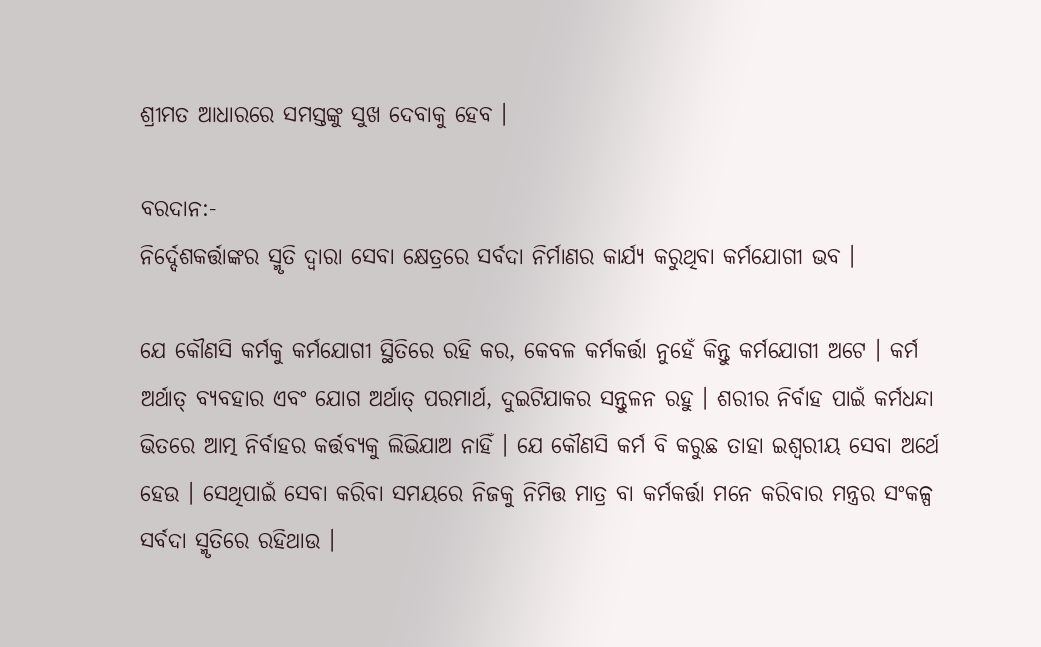ଶ୍ରୀମତ ଆଧାରରେ ସମସ୍ତଙ୍କୁ ସୁଖ ଦେବାକୁ ହେବ ।

ବରଦାନ:-
ନିର୍ଦ୍ଦେଶକର୍ତ୍ତାଙ୍କର ସ୍ମୃତି ଦ୍ୱାରା ସେବା କ୍ଷେତ୍ରରେ ସର୍ବଦା ନିର୍ମାଣର କାର୍ଯ୍ୟ କରୁଥିବା କର୍ମଯୋଗୀ ଭବ ।

ଯେ କୌଣସି କର୍ମକୁ କର୍ମଯୋଗୀ ସ୍ଥିତିରେ ରହି କର, କେବଳ କର୍ମକର୍ତ୍ତା ନୁହେଁ କିନ୍ତୁ କର୍ମଯୋଗୀ ଅଟେ । କର୍ମ ଅର୍ଥାତ୍ ବ୍ୟବହାର ଏବଂ ଯୋଗ ଅର୍ଥାତ୍ ପରମାର୍ଥ, ଦୁଇଟିଯାକର ସନ୍ତୁଳନ ରହୁ । ଶରୀର ନିର୍ବାହ ପାଇଁ କର୍ମଧନ୍ଦା ଭିତରେ ଆତ୍ମ ନିର୍ବାହର କର୍ତ୍ତବ୍ୟକୁ ଲିଭିଯାଅ ନାହିଁ । ଯେ କୌଣସି କର୍ମ ବି କରୁଛ ତାହା ଇଶ୍ୱରୀୟ ସେବା ଅର୍ଥେ ହେଉ । ସେଥିପାଇଁ ସେବା କରିବା ସମୟରେ ନିଜକୁ ନିମିତ୍ତ ମାତ୍ର ବା କର୍ମକର୍ତ୍ତା ମନେ କରିବାର ମନ୍ତ୍ରର ସଂକଳ୍ପ ସର୍ବଦା ସ୍ମୃତିରେ ରହିଥାଉ ।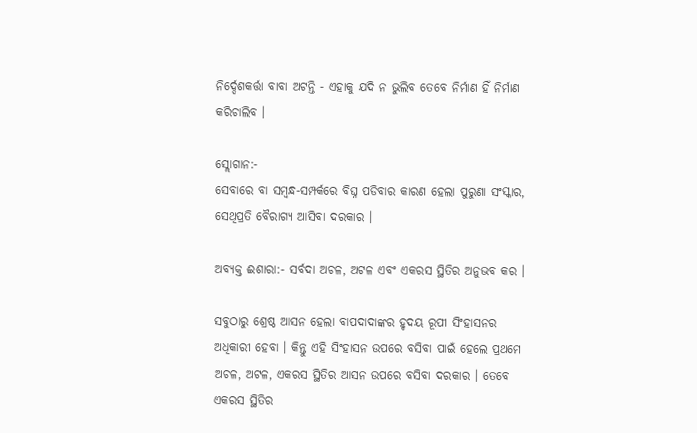ନିର୍ଦ୍ଦେଶକର୍ତ୍ତା ବାବା ଅଟନ୍ତି - ଏହାକୁ ଯଦି ନ ଭୁଲିବ ତେବେ ନିର୍ମାଣ ହିଁ ନିର୍ମାଣ କରିଚାଲିବ ।

ସ୍ଲୋଗାନ:-
ସେବାରେ ବା ସମ୍ବନ୍ଧ-ସମ୍ପର୍କରେ ବିଘ୍ନ ପଡିବାର କାରଣ ହେଲା ପୁରୁଣା ସଂସ୍କାର, ସେଥିପ୍ରତି ବୈରାଗ୍ୟ ଆସିବା ଦରକାର ।

ଅବ୍ୟକ୍ତ ଈଶାରା:- ସର୍ବଦା ଅଚଳ, ଅଟଳ ଏବଂ ଏକରସ ସ୍ଥିତିର ଅନୁଭବ କର ।

ସବୁଠାରୁ ଶ୍ରେଷ୍ଠ ଆସନ ହେଲା ବାପଦାଦାଙ୍କର ହୃଦୟ ରୂପୀ ସିଂହାସନର ଅଧିକାରୀ ହେବା । କିନ୍ତୁ ଏହି ସିଂହାସନ ଉପରେ ବସିବା ପାଇଁ ହେଲେ ପ୍ରଥମେ ଅଚଳ, ଅଟଳ, ଏକରସ ସ୍ଥିତିର ଆସନ ଉପରେ ବସିବା ଦରକାର । ତେବେ ଏକରସ ସ୍ଥିତିର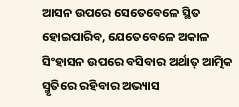ଆସନ ଉପରେ ସେତେବେଳେ ସ୍ଥିତ ହୋଇପାରିବ, ଯେତେବେଳେ ଅକାଳ ସିଂହାସନ ଉପରେ ବସିବାର ଅର୍ଥାତ୍ ଆତ୍ମିକ ସ୍ମୃତିରେ ରହିବାର ଅଭ୍ୟାସ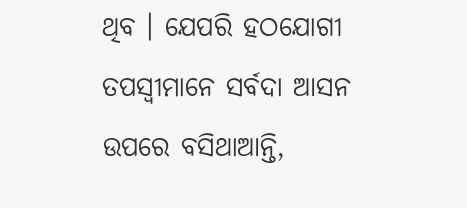ଥିବ । ଯେପରି ହଠଯୋଗୀ ତପସ୍ୱୀମାନେ ସର୍ବଦା ଆସନ ଉପରେ ବସିଥାଆନ୍ତି,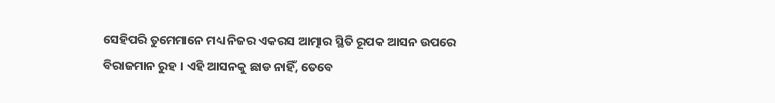ସେହିପରି ତୁମେମାନେ ମଧ୍ୟ ନିଜର ଏକରସ ଆତ୍ମାର ସ୍ଥିତି ରୂପକ ଆସନ ଉପରେ ବିରାଜମାନ ରୁହ । ଏହି ଆସନକୁ ଛାଡ ନାହିଁ, ତେବେ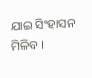ଯାଇ ସିଂହାସନ ମିଳିବ ।